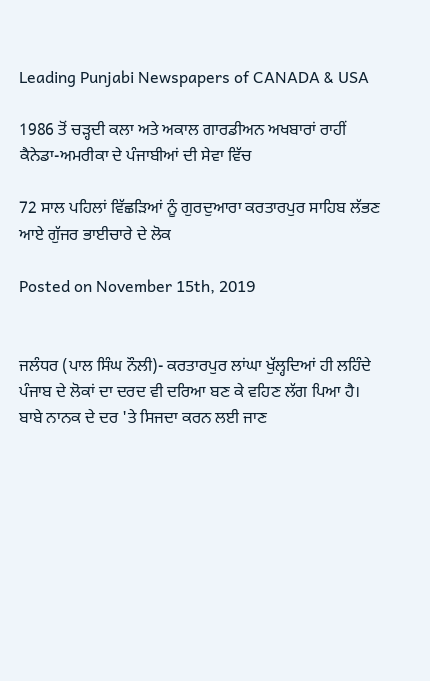Leading Punjabi Newspapers of CANADA & USA

1986 ਤੋਂ ਚੜ੍ਹਦੀ ਕਲਾ ਅਤੇ ਅਕਾਲ ਗਾਰਡੀਅਨ ਅਖਬਾਰਾਂ ਰਾਹੀਂ ਕੈਨੇਡਾ-ਅਮਰੀਕਾ ਦੇ ਪੰਜਾਬੀਆਂ ਦੀ ਸੇਵਾ ਵਿੱਚ

72 ਸਾਲ ਪਹਿਲਾਂ ਵਿੱਛੜਿਆਂ ਨੂੰ ਗੁਰਦੁਆਰਾ ਕਰਤਾਰਪੁਰ ਸਾਹਿਬ ਲੱਭਣ ਆਏ ਗੁੱਜਰ ਭਾਈਚਾਰੇ ਦੇ ਲੋਕ

Posted on November 15th, 2019


ਜਲੰਧਰ (ਪਾਲ ਸਿੰਘ ਨੌਲੀ)- ਕਰਤਾਰਪੁਰ ਲਾਂਘਾ ਖੁੱਲ੍ਹਦਿਆਂ ਹੀ ਲਹਿੰਦੇ ਪੰਜਾਬ ਦੇ ਲੋਕਾਂ ਦਾ ਦਰਦ ਵੀ ਦਰਿਆ ਬਣ ਕੇ ਵਹਿਣ ਲੱਗ ਪਿਆ ਹੈ। ਬਾਬੇ ਨਾਨਕ ਦੇ ਦਰ 'ਤੇ ਸਿਜਦਾ ਕਰਨ ਲਈ ਜਾਣ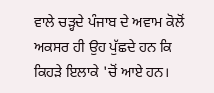ਵਾਲੇ ਚੜ੍ਹਦੇ ਪੰਜਾਬ ਦੇ ਅਵਾਮ ਕੋਲੋਂ ਅਕਸਰ ਹੀ ਉਹ ਪੁੱਛਦੇ ਹਨ ਕਿ ਕਿਹੜੇ ਇਲਾਕੇ 'ਚੋਂ ਆਏ ਹਨ।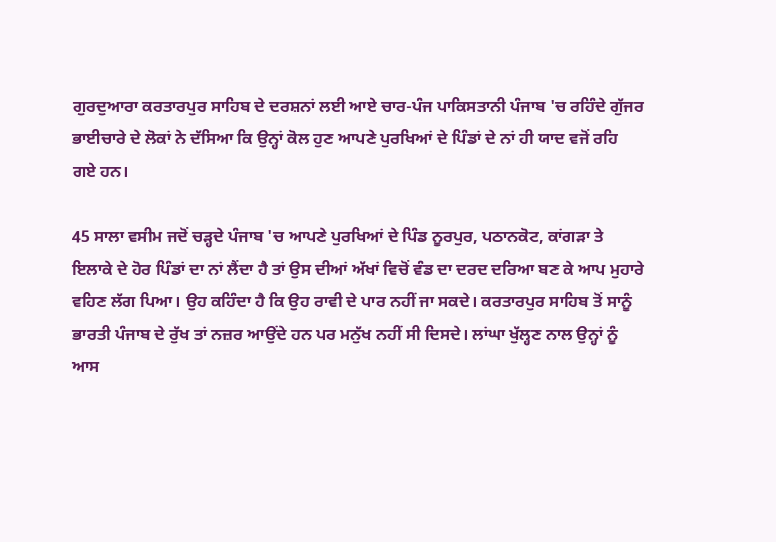ਗੁਰਦੁਆਰਾ ਕਰਤਾਰਪੁਰ ਸਾਹਿਬ ਦੇ ਦਰਸ਼ਨਾਂ ਲਈ ਆਏ ਚਾਰ-ਪੰਜ ਪਾਕਿਸਤਾਨੀ ਪੰਜਾਬ 'ਚ ਰਹਿੰਦੇ ਗੁੱਜਰ ਭਾਈਚਾਰੇ ਦੇ ਲੋਕਾਂ ਨੇ ਦੱਸਿਆ ਕਿ ਉਨ੍ਹਾਂ ਕੋਲ ਹੁਣ ਆਪਣੇ ਪੁਰਖਿਆਂ ਦੇ ਪਿੰਡਾਂ ਦੇ ਨਾਂ ਹੀ ਯਾਦ ਵਜੋਂ ਰਹਿ ਗਏ ਹਨ।

45 ਸਾਲਾ ਵਸੀਮ ਜਦੋਂ ਚੜ੍ਹਦੇ ਪੰਜਾਬ 'ਚ ਆਪਣੇ ਪੁਰਖਿਆਂ ਦੇ ਪਿੰਡ ਨੂਰਪੁਰ, ਪਠਾਨਕੋਟ, ਕਾਂਗੜਾ ਤੇ ਇਲਾਕੇ ਦੇ ਹੋਰ ਪਿੰਡਾਂ ਦਾ ਨਾਂ ਲੈਂਦਾ ਹੈ ਤਾਂ ਉਸ ਦੀਆਂ ਅੱਖਾਂ ਵਿਚੋਂ ਵੰਡ ਦਾ ਦਰਦ ਦਰਿਆ ਬਣ ਕੇ ਆਪ ਮੁਹਾਰੇ ਵਹਿਣ ਲੱਗ ਪਿਆ। ਉਹ ਕਹਿੰਦਾ ਹੈ ਕਿ ਉਹ ਰਾਵੀ ਦੇ ਪਾਰ ਨਹੀਂ ਜਾ ਸਕਦੇ। ਕਰਤਾਰਪੁਰ ਸਾਹਿਬ ਤੋਂ ਸਾਨੂੰ ਭਾਰਤੀ ਪੰਜਾਬ ਦੇ ਰੁੱਖ ਤਾਂ ਨਜ਼ਰ ਆਉਂਦੇ ਹਨ ਪਰ ਮਨੁੱਖ ਨਹੀਂ ਸੀ ਦਿਸਦੇ। ਲਾਂਘਾ ਖੁੱਲ੍ਹਣ ਨਾਲ ਉਨ੍ਹਾਂ ਨੂੰ ਆਸ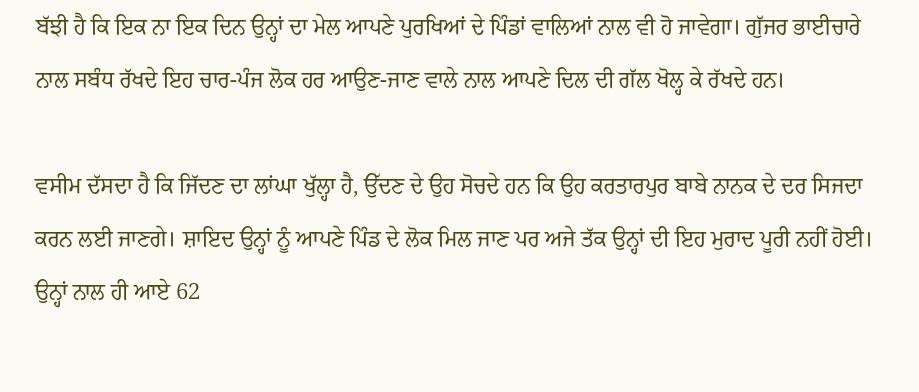ਬੱਝੀ ਹੈ ਕਿ ਇਕ ਨਾ ਇਕ ਦਿਨ ਉਨ੍ਹਾਂ ਦਾ ਮੇਲ ਆਪਣੇ ਪੁਰਖਿਆਂ ਦੇ ਪਿੰਡਾਂ ਵਾਲਿਆਂ ਨਾਲ ਵੀ ਹੋ ਜਾਵੇਗਾ। ਗੁੱਜਰ ਭਾਈਚਾਰੇ ਨਾਲ ਸਬੰਧ ਰੱਖਦੇ ਇਹ ਚਾਰ-ਪੰਜ ਲੋਕ ਹਰ ਆਉਣ-ਜਾਣ ਵਾਲੇ ਨਾਲ ਆਪਣੇ ਦਿਲ ਦੀ ਗੱਲ ਖੋਲ੍ਹ ਕੇ ਰੱਖਦੇ ਹਨ।

ਵਸੀਮ ਦੱਸਦਾ ਹੈ ਕਿ ਜਿੱਦਣ ਦਾ ਲਾਂਘਾ ਖੁੱਲ੍ਹਾ ਹੈ, ਉੱਦਣ ਦੇ ਉਹ ਸੋਚਦੇ ਹਨ ਕਿ ਉਹ ਕਰਤਾਰਪੁਰ ਬਾਬੇ ਨਾਨਕ ਦੇ ਦਰ ਸਿਜਦਾ ਕਰਨ ਲਈ ਜਾਣਗੇ। ਸ਼ਾਇਦ ਉਨ੍ਹਾਂ ਨੂੰ ਆਪਣੇ ਪਿੰਡ ਦੇ ਲੋਕ ਮਿਲ ਜਾਣ ਪਰ ਅਜੇ ਤੱਕ ਉਨ੍ਹਾਂ ਦੀ ਇਹ ਮੁਰਾਦ ਪੂਰੀ ਨਹੀਂ ਹੋਈ। ਉਨ੍ਹਾਂ ਨਾਲ ਹੀ ਆਏ 62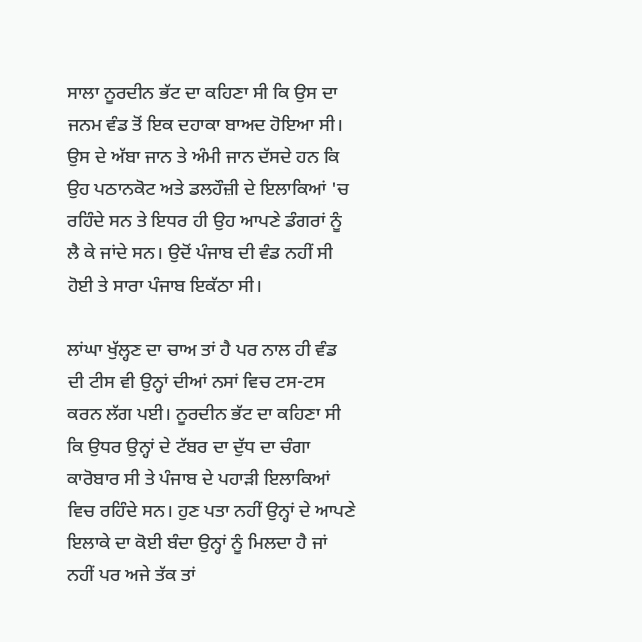ਸਾਲਾ ਨੂਰਦੀਨ ਭੱਟ ਦਾ ਕਹਿਣਾ ਸੀ ਕਿ ਉਸ ਦਾ ਜਨਮ ਵੰਡ ਤੋਂ ਇਕ ਦਹਾਕਾ ਬਾਅਦ ਹੋਇਆ ਸੀ। ਉਸ ਦੇ ਅੱਬਾ ਜਾਨ ਤੇ ਅੰਮੀ ਜਾਨ ਦੱਸਦੇ ਹਨ ਕਿ ਉਹ ਪਠਾਨਕੋਟ ਅਤੇ ਡਲਹੌਜ਼ੀ ਦੇ ਇਲਾਕਿਆਂ 'ਚ ਰਹਿੰਦੇ ਸਨ ਤੇ ਇਧਰ ਹੀ ਉਹ ਆਪਣੇ ਡੰਗਰਾਂ ਨੂੰ ਲੈ ਕੇ ਜਾਂਦੇ ਸਨ। ਉਦੋਂ ਪੰਜਾਬ ਦੀ ਵੰਡ ਨਹੀਂ ਸੀ ਹੋਈ ਤੇ ਸਾਰਾ ਪੰਜਾਬ ਇਕੱਠਾ ਸੀ।

ਲਾਂਘਾ ਖੁੱਲ੍ਹਣ ਦਾ ਚਾਅ ਤਾਂ ਹੈ ਪਰ ਨਾਲ ਹੀ ਵੰਡ ਦੀ ਟੀਸ ਵੀ ਉਨ੍ਹਾਂ ਦੀਆਂ ਨਸਾਂ ਵਿਚ ਟਸ-ਟਸ ਕਰਨ ਲੱਗ ਪਈ। ਨੂਰਦੀਨ ਭੱਟ ਦਾ ਕਹਿਣਾ ਸੀ ਕਿ ਉਧਰ ਉਨ੍ਹਾਂ ਦੇ ਟੱਬਰ ਦਾ ਦੁੱਧ ਦਾ ਚੰਗਾ ਕਾਰੋਬਾਰ ਸੀ ਤੇ ਪੰਜਾਬ ਦੇ ਪਹਾੜੀ ਇਲਾਕਿਆਂ ਵਿਚ ਰਹਿੰਦੇ ਸਨ। ਹੁਣ ਪਤਾ ਨਹੀਂ ਉਨ੍ਹਾਂ ਦੇ ਆਪਣੇ ਇਲਾਕੇ ਦਾ ਕੋਈ ਬੰਦਾ ਉਨ੍ਹਾਂ ਨੂੰ ਮਿਲਦਾ ਹੈ ਜਾਂ ਨਹੀਂ ਪਰ ਅਜੇ ਤੱਕ ਤਾਂ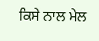ਕਿਸੇ ਨਾਲ ਮੇਲ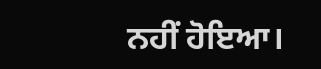ਨਹੀਂ ਹੋਇਆ।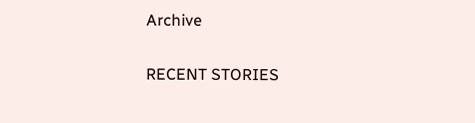Archive

RECENT STORIES